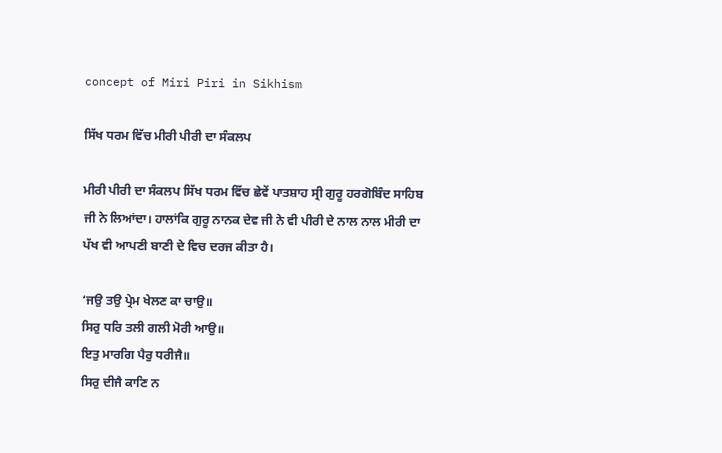concept of Miri Piri in Sikhism

ਸਿੱਖ ਧਰਮ ਵਿੱਚ ਮੀਰੀ ਪੀਰੀ ਦਾ ਸੰਕਲਪ

ਮੀਰੀ ਪੀਰੀ ਦਾ ਸੰਕਲਪ ਸਿੱਖ ਧਰਮ ਵਿੱਚ ਛੇਵੇਂ ਪਾਤਸ਼ਾਹ ਸ੍ਰੀ ਗੁਰੂ ਹਰਗੋਬਿੰਦ ਸਾਹਿਬ ਜੀ ਨੇ ਲਿਆਂਦਾ। ਹਾਲਾਂਕਿ ਗੁਰੂ ਨਾਨਕ ਦੇਵ ਜੀ ਨੇ ਵੀ ਪੀਰੀ ਦੇ ਨਾਲ ਨਾਲ ਮੀਰੀ ਦਾ ਪੱਖ ਵੀ ਆਪਣੀ ਬਾਣੀ ਦੇ ਵਿਚ ਦਰਜ ਕੀਤਾ ਹੈ।

‘ਜਉ ਤਉ ਪ੍ਰੇਮ ਖੇਲਣ ਕਾ ਚਾਉ॥
ਸਿਰੁ ਧਰਿ ਤਲੀ ਗਲੀ ਮੋਰੀ ਆਉ॥
ਇਤੁ ਮਾਰਗਿ ਪੈਰੁ ਧਰੀਜੈ॥
ਸਿਰੁ ਦੀਜੈ ਕਾਣਿ ਨ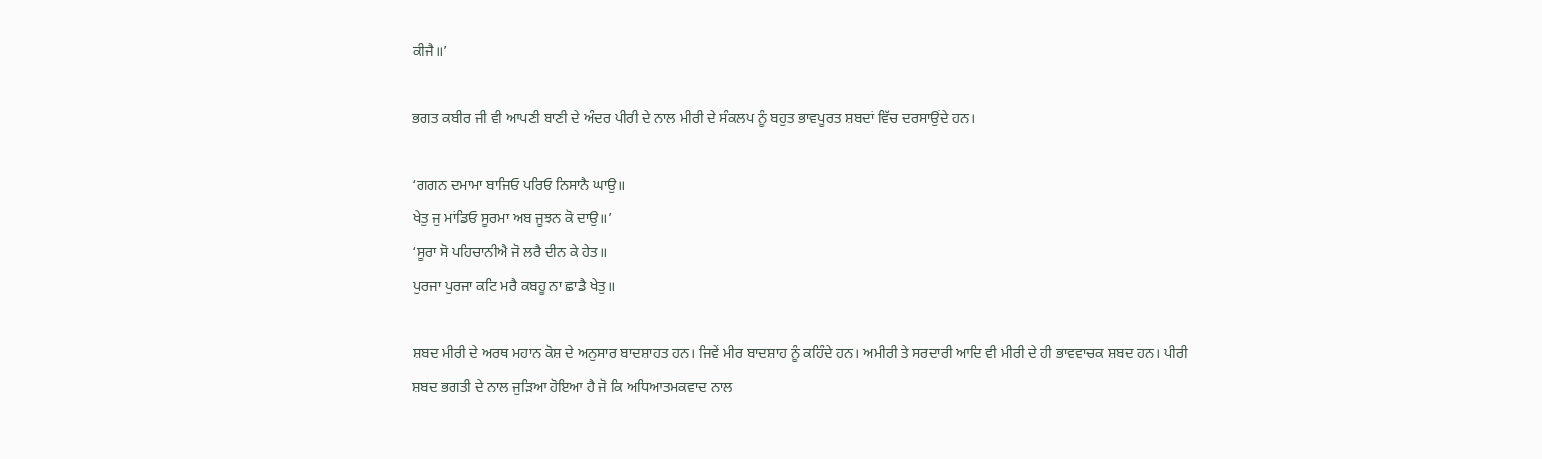ਕੀਜੈ॥’

ਭਗਤ ਕਬੀਰ ਜੀ ਵੀ ਆਪਣੀ ਬਾਣੀ ਦੇ ਅੰਦਰ ਪੀਰੀ ਦੇ ਨਾਲ ਮੀਰੀ ਦੇ ਸੰਕਲਪ ਨੂੰ ਬਹੁਤ ਭਾਵਪੂਰਤ ਸ਼ਬਦਾਂ ਵਿੱਚ ਦਰਸਾਉਂਦੇ ਹਨ।

‘ਗਗਨ ਦਮਾਮਾ ਬਾਜਿਓ ਪਰਿਓ ਨਿਸਾਨੈ ਘਾਉ॥
ਖੇਤੁ ਜੁ ਮਾਂਡਿਓ ਸੂਰਮਾ ਅਬ ਜੂਝਨ ਕੋ ਦਾਉ॥’
‘ਸੂਰਾ ਸੋ ਪਹਿਚਾਨੀਐ ਜੋ ਲਰੈ ਦੀਨ ਕੇ ਹੇਤ॥
ਪੁਰਜਾ ਪੁਰਜਾ ਕਟਿ ਮਰੈ ਕਬਹੂ ਨਾ ਛਾਡੈ ਖੇਤੁ॥

ਸ਼ਬਦ ਮੀਰੀ ਦੇ ਅਰਥ ਮਹਾਨ ਕੋਸ਼ ਦੇ ਅਨੁਸਾਰ ਬਾਦਸ਼ਾਹਤ ਹਨ। ਜਿਵੇਂ ਮੀਰ ਬਾਦਸ਼ਾਹ ਨੂੰ ਕਹਿੰਦੇ ਹਨ। ਅਮੀਰੀ ਤੇ ਸਰਦਾਰੀ ਆਦਿ ਵੀ ਮੀਰੀ ਦੇ ਹੀ ਭਾਵਵਾਚਕ ਸ਼ਬਦ ਹਨ। ਪੀਰੀ ਸ਼ਬਦ ਭਗਤੀ ਦੇ ਨਾਲ ਜੁੜਿਆ ਹੋਇਆ ਹੈ ਜੋ ਕਿ ਅਧਿਆਤਮਕਵਾਦ ਨਾਲ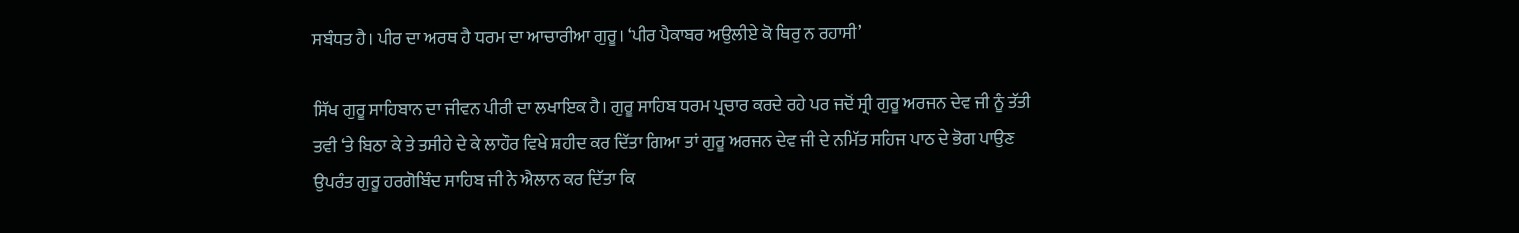ਸਬੰਧਤ ਹੈ। ਪੀਰ ਦਾ ਅਰਥ ਹੈ ਧਰਮ ਦਾ ਆਚਾਰੀਆ ਗੁਰੂ। ‘ਪੀਰ ਪੈਕਾਬਰ ਅਉਲੀਏ ਕੋ ਥਿਰੁ ਨ ਰਹਾਸੀ’

ਸਿੱਖ ਗੁਰੂ ਸਾਹਿਬਾਨ ਦਾ ਜੀਵਨ ਪੀਰੀ ਦਾ ਲਖਾਇਕ ਹੈ। ਗੁਰੂ ਸਾਹਿਬ ਧਰਮ ਪ੍ਰਚਾਰ ਕਰਦੇ ਰਹੇ ਪਰ ਜਦੋਂ ਸ੍ਰੀ ਗੁਰੂ ਅਰਜਨ ਦੇਵ ਜੀ ਨੂੰ ਤੱਤੀ ਤਵੀ ‘ਤੇ ਬਿਠਾ ਕੇ ਤੇ ਤਸੀਹੇ ਦੇ ਕੇ ਲਾਹੌਰ ਵਿਖੇ ਸ਼ਹੀਦ ਕਰ ਦਿੱਤਾ ਗਿਆ ਤਾਂ ਗੁਰੂ ਅਰਜਨ ਦੇਵ ਜੀ ਦੇ ਨਮਿੱਤ ਸਹਿਜ ਪਾਠ ਦੇ ਭੋਗ ਪਾਉਣ ਉਪਰੰਤ ਗੁਰੂ ਹਰਗੋਬਿੰਦ ਸਾਹਿਬ ਜੀ ਨੇ ਐਲਾਨ ਕਰ ਦਿੱਤਾ ਕਿ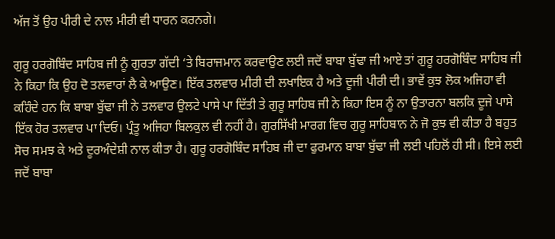ਅੱਜ ਤੋਂ ਉਹ ਪੀਰੀ ਦੇ ਨਾਲ ਮੀਰੀ ਵੀ ਧਾਰਨ ਕਰਨਗੇ।

ਗੁਰੂ ਹਰਗੋਬਿੰਦ ਸਾਹਿਬ ਜੀ ਨੂੰ ਗੁਰਤਾ ਗੱਦੀ ‘ਤੇ ਬਿਰਾਜਮਾਨ ਕਰਵਾਉਣ ਲਈ ਜਦੋਂ ਬਾਬਾ ਬੁੱਢਾ ਜੀ ਆਏ ਤਾਂ ਗੁਰੂ ਹਰਗੋਬਿੰਦ ਸਾਹਿਬ ਜੀ ਨੇ ਕਿਹਾ ਕਿ ਉਹ ਦੋ ਤਲਵਾਰਾਂ ਲੈ ਕੇ ਆਉਣ। ਇੱਕ ਤਲਵਾਰ ਮੀਰੀ ਦੀ ਲਖਾਇਕ ਹੈ ਅਤੇ ਦੂਜੀ ਪੀਰੀ ਦੀ। ਭਾਵੇਂ ਕੁਝ ਲੋਕ ਅਜਿਹਾ ਵੀ ਕਹਿੰਦੇ ਹਨ ਕਿ ਬਾਬਾ ਬੁੱਢਾ ਜੀ ਨੇ ਤਲਵਾਰ ਉਲਟੇ ਪਾਸੇ ਪਾ ਦਿੱਤੀ ਤੇ ਗੁਰੂ ਸਾਹਿਬ ਜੀ ਨੇ ਕਿਹਾ ਇਸ ਨੂੰ ਨਾ ਉਤਾਰਨਾ ਬਲਕਿ ਦੂਜੇ ਪਾਸੇ ਇੱਕ ਹੋਰ ਤਲਵਾਰ ਪਾ ਦਿਓ। ਪ੍ਰੰਤੂ ਅਜਿਹਾ ਬਿਲਕੁਲ ਵੀ ਨਹੀਂ ਹੈ। ਗੁਰਸਿੱਖੀ ਮਾਰਗ ਵਿਚ ਗੁਰੂ ਸਾਹਿਬਾਨ ਨੇ ਜੋ ਕੁਝ ਵੀ ਕੀਤਾ ਹੈ ਬਹੁਤ ਸੋਚ ਸਮਝ ਕੇ ਅਤੇ ਦੂਰਅੰਦੇਸ਼ੀ ਨਾਲ ਕੀਤਾ ਹੈ। ਗੁਰੂ ਹਰਗੋਬਿੰਦ ਸਾਹਿਬ ਜੀ ਦਾ ਫੁਰਮਾਨ ਬਾਬਾ ਬੁੱਢਾ ਜੀ ਲਈ ਪਹਿਲੋਂ ਹੀ ਸੀ। ਇਸੇ ਲਈ ਜਦੋਂ ਬਾਬਾ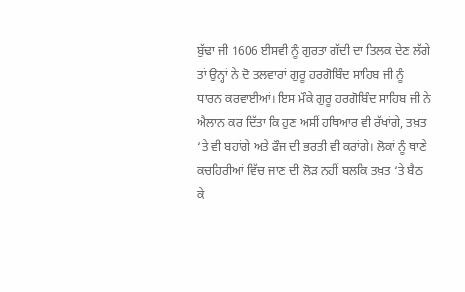ਬੁੱਢਾ ਜੀ 1606 ਈਸਵੀ ਨੂੰ ਗੁਰਤਾ ਗੱਦੀ ਦਾ ਤਿਲਕ ਦੇਣ ਲੱਗੇ ਤਾਂ ਉਨ੍ਹਾਂ ਨੇ ਦੋ ਤਲਵਾਰਾਂ ਗੁਰੂ ਹਰਗੋਬਿੰਦ ਸਾਹਿਬ ਜੀ ਨੂੰ ਧਾਰਨ ਕਰਵਾਈਆਂ। ਇਸ ਮੌਕੇ ਗੁਰੂ ਹਰਗੋਬਿੰਦ ਸਾਹਿਬ ਜੀ ਨੇ ਐਲਾਨ ਕਰ ਦਿੱਤਾ ਕਿ ਹੁਣ ਅਸੀਂ ਹਥਿਆਰ ਵੀ ਰੱਖਾਂਗੇ, ਤਖ਼ਤ ‘ਤੇ ਵੀ ਬਹਾਂਗੇ ਅਤੇ ਫੌਜ ਦੀ ਭਰਤੀ ਵੀ ਕਰਾਂਗੇ। ਲੋਕਾਂ ਨੂੰ ਥਾਣੇ ਕਚਹਿਰੀਆਂ ਵਿੱਚ ਜਾਣ ਦੀ ਲੋੜ ਨਹੀਂ ਬਲਕਿ ਤਖ਼ਤ ‘ਤੇ ਬੈਠ ਕੇ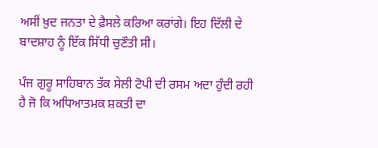ਅਸੀਂ ਖ਼ੁਦ ਜਨਤਾ ਦੇ ਫ਼ੈਸਲੇ ਕਰਿਆ ਕਰਾਂਗੇ। ਇਹ ਦਿੱਲੀ ਦੇ ਬਾਦਸ਼ਾਹ ਨੂੰ ਇੱਕ ਸਿੱਧੀ ਚੁਣੌਤੀ ਸੀ।

ਪੰਜ ਗੁਰੂ ਸਾਹਿਬਾਨ ਤੱਕ ਸੇਲੀ ਟੋਪੀ ਦੀ ਰਸਮ ਅਦਾ ਹੁੰਦੀ ਰਹੀ ਹੈ ਜੋ ਕਿ ਅਧਿਆਤਮਕ ਸ਼ਕਤੀ ਦਾ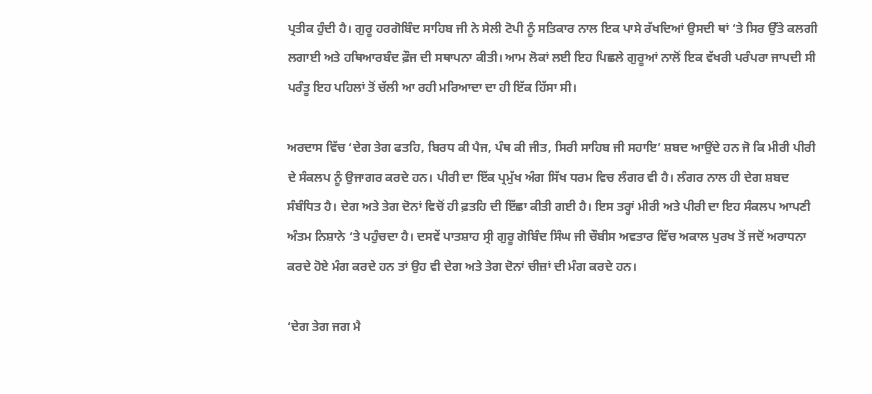ਪ੍ਰਤੀਕ ਹੁੰਦੀ ਹੈ। ਗੁਰੂ ਹਰਗੋਬਿੰਦ ਸਾਹਿਬ ਜੀ ਨੇ ਸੇਲੀ ਟੋਪੀ ਨੂੰ ਸਤਿਕਾਰ ਨਾਲ ਇਕ ਪਾਸੇ ਰੱਖਦਿਆਂ ਉਸਦੀ ਥਾਂ ‘ਤੇ ਸਿਰ ਉੱਤੇ ਕਲਗੀ ਲਗਾਈ ਅਤੇ ਹਥਿਆਰਬੰਦ ਫ਼ੌਜ ਦੀ ਸਥਾਪਨਾ ਕੀਤੀ। ਆਮ ਲੋਕਾਂ ਲਈ ਇਹ ਪਿਛਲੇ ਗੁਰੂਆਂ ਨਾਲੋਂ ਇਕ ਵੱਖਰੀ ਪਰੰਪਰਾ ਜਾਪਦੀ ਸੀ ਪਰੰਤੂ ਇਹ ਪਹਿਲਾਂ ਤੋਂ ਚੱਲੀ ਆ ਰਹੀ ਮਰਿਆਦਾ ਦਾ ਹੀ ਇੱਕ ਹਿੱਸਾ ਸੀ।

ਅਰਦਾਸ ਵਿੱਚ ‘ਦੇਗ ਤੇਗ ਫਤਹਿ, ਬਿਰਧ ਕੀ ਪੈਜ, ਪੰਥ ਕੀ ਜੀਤ, ਸਿਰੀ ਸਾਹਿਬ ਜੀ ਸਹਾਇ’ ਸ਼ਬਦ ਆਉਂਦੇ ਹਨ ਜੋ ਕਿ ਮੀਰੀ ਪੀਰੀ ਦੇ ਸੰਕਲਪ ਨੂੰ ਉਜਾਗਰ ਕਰਦੇ ਹਨ। ਪੀਰੀ ਦਾ ਇੱਕ ਪ੍ਰਮੁੱਖ ਅੰਗ ਸਿੱਖ ਧਰਮ ਵਿਚ ਲੰਗਰ ਵੀ ਹੈ। ਲੰਗਰ ਨਾਲ ਹੀ ਦੇਗ ਸ਼ਬਦ ਸੰਬੰਧਿਤ ਹੈ। ਦੇਗ ਅਤੇ ਤੇਗ ਦੋਨਾਂ ਵਿਚੋਂ ਹੀ ਫ਼ਤਹਿ ਦੀ ਇੱਛਾ ਕੀਤੀ ਗਈ ਹੈ। ਇਸ ਤਰ੍ਹਾਂ ਮੀਰੀ ਅਤੇ ਪੀਰੀ ਦਾ ਇਹ ਸੰਕਲਪ ਆਪਣੀ ਅੰਤਮ ਨਿਸ਼ਾਨੇ ‘ਤੇ ਪਹੁੰਚਦਾ ਹੈ। ਦਸਵੇਂ ਪਾਤਸ਼ਾਹ ਸ੍ਰੀ ਗੁਰੂ ਗੋਬਿੰਦ ਸਿੰਘ ਜੀ ਚੌਬੀਸ ਅਵਤਾਰ ਵਿੱਚ ਅਕਾਲ ਪੁਰਖ ਤੋਂ ਜਦੋਂ ਅਰਾਧਨਾ ਕਰਦੇ ਹੋਏ ਮੰਗ ਕਰਦੇ ਹਨ ਤਾਂ ਉਹ ਵੀ ਦੇਗ ਅਤੇ ਤੇਗ ਦੋਨਾਂ ਚੀਜ਼ਾਂ ਦੀ ਮੰਗ ਕਰਦੇ ਹਨ।

‘ਦੇਗ ਤੇਗ ਜਗ ਮੈ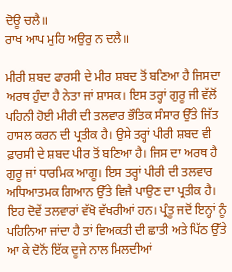ਦੋਊ ਚਲੈ॥
ਰਾਖ ਆਪ ਮੁਹਿ ਅਉਰੁ ਨ ਦਲੈ॥

ਮੀਰੀ ਸ਼ਬਦ ਫਾਰਸੀ ਦੇ ਮੀਰ ਸ਼ਬਦ ਤੋਂ ਬਣਿਆ ਹੈ ਜਿਸਦਾ ਅਰਥ ਹੁੰਦਾ ਹੈ ਨੇਤਾ ਜਾਂ ਸ਼ਾਸਕ। ਇਸ ਤਰ੍ਹਾਂ ਗੁਰੂ ਜੀ ਵੱਲੋਂ ਪਹਿਨੀ ਹੋਈ ਮੀਰੀ ਦੀ ਤਲਵਾਰ ਭੌਤਿਕ ਸੰਸਾਰ ਉੱਤੇ ਜਿੱਤ ਹਾਸਲ ਕਰਨ ਦੀ ਪ੍ਰਤੀਕ ਹੈ। ਉਸੇ ਤਰ੍ਹਾਂ ਪੀਰੀ ਸ਼ਬਦ ਵੀ ਫ਼ਾਰਸੀ ਦੇ ਸ਼ਬਦ ਪੀਰ ਤੋਂ ਬਣਿਆ ਹੈ। ਜਿਸ ਦਾ ਅਰਥ ਹੈ ਗੁਰੂ ਜਾਂ ਧਾਰਮਿਕ ਆਗੂ। ਇਸ ਤਰ੍ਹਾਂ ਪੀਰੀ ਦੀ ਤਲਵਾਰ ਅਧਿਆਤਮਕ ਗਿਆਨ ਉੱਤੇ ਵਿਜੈ ਪਾਉਣ ਦਾ ਪ੍ਰਤੀਕ ਹੈ। ਇਹ ਦੋਵੇਂ ਤਲਵਾਰਾਂ ਵੱਖੋ ਵੱਖਰੀਆਂ ਹਨ। ਪ੍ਰੰਤੂ ਜਦੋਂ ਇਨ੍ਹਾਂ ਨੂੰ ਪਹਿਨਿਆ ਜਾਂਦਾ ਹੈ ਤਾਂ ਵਿਅਕਤੀ ਦੀ ਛਾਤੀ ਅਤੇ ਪਿੱਠ ਉੱਤੇ ਆ ਕੇ ਦੋਨੋਂ ਇੱਕ ਦੂਜੇ ਨਾਲ ਮਿਲਦੀਆਂ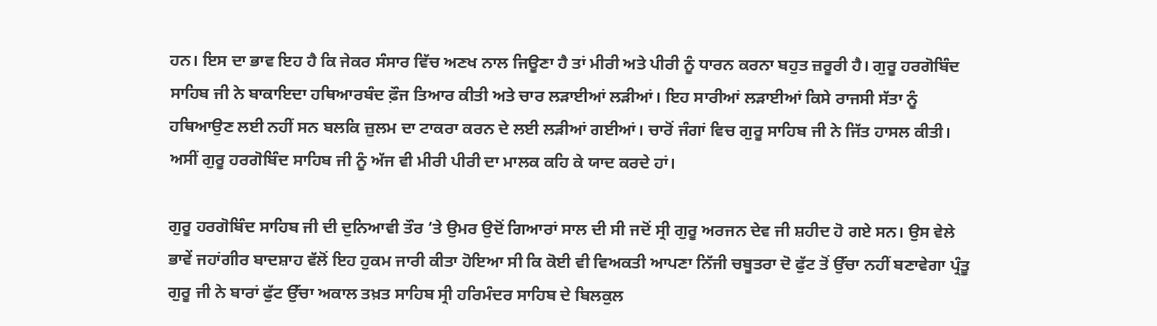ਹਨ। ਇਸ ਦਾ ਭਾਵ ਇਹ ਹੈ ਕਿ ਜੇਕਰ ਸੰਸਾਰ ਵਿੱਚ ਅਣਖ ਨਾਲ ਜਿਊਣਾ ਹੈ ਤਾਂ ਮੀਰੀ ਅਤੇ ਪੀਰੀ ਨੂੰ ਧਾਰਨ ਕਰਨਾ ਬਹੁਤ ਜ਼ਰੂਰੀ ਹੈ। ਗੁਰੂ ਹਰਗੋਬਿੰਦ ਸਾਹਿਬ ਜੀ ਨੇ ਬਾਕਾਇਦਾ ਹਥਿਆਰਬੰਦ ਫ਼ੌਜ ਤਿਆਰ ਕੀਤੀ ਅਤੇ ਚਾਰ ਲੜਾਈਆਂ ਲੜੀਆਂ। ਇਹ ਸਾਰੀਆਂ ਲੜਾਈਆਂ ਕਿਸੇ ਰਾਜਸੀ ਸੱਤਾ ਨੂੰ ਹਥਿਆਉਣ ਲਈ ਨਹੀਂ ਸਨ ਬਲਕਿ ਜ਼ੁਲਮ ਦਾ ਟਾਕਰਾ ਕਰਨ ਦੇ ਲਈ ਲੜੀਆਂ ਗਈਆਂ। ਚਾਰੋਂ ਜੰਗਾਂ ਵਿਚ ਗੁਰੂ ਸਾਹਿਬ ਜੀ ਨੇ ਜਿੱਤ ਹਾਸਲ ਕੀਤੀ। ਅਸੀਂ ਗੁਰੂ ਹਰਗੋਬਿੰਦ ਸਾਹਿਬ ਜੀ ਨੂੰ ਅੱਜ ਵੀ ਮੀਰੀ ਪੀਰੀ ਦਾ ਮਾਲਕ ਕਹਿ ਕੇ ਯਾਦ ਕਰਦੇ ਹਾਂ।

ਗੁਰੂ ਹਰਗੋਬਿੰਦ ਸਾਹਿਬ ਜੀ ਦੀ ਦੁਨਿਆਵੀ ਤੌਰ ‘ਤੇ ਉਮਰ ਉਦੋਂ ਗਿਆਰਾਂ ਸਾਲ ਦੀ ਸੀ ਜਦੋਂ ਸ੍ਰੀ ਗੁਰੂ ਅਰਜਨ ਦੇਵ ਜੀ ਸ਼ਹੀਦ ਹੋ ਗਏ ਸਨ। ਉਸ ਵੇਲੇ ਭਾਵੇਂ ਜਹਾਂਗੀਰ ਬਾਦਸ਼ਾਹ ਵੱਲੋਂ ਇਹ ਹੁਕਮ ਜਾਰੀ ਕੀਤਾ ਹੋਇਆ ਸੀ ਕਿ ਕੋਈ ਵੀ ਵਿਅਕਤੀ ਆਪਣਾ ਨਿੱਜੀ ਚਬੂਤਰਾ ਦੋ ਫੁੱਟ ਤੋਂ ਉੱਚਾ ਨਹੀਂ ਬਣਾਵੇਗਾ ਪ੍ਰੰਤੂ ਗੁਰੂ ਜੀ ਨੇ ਬਾਰਾਂ ਫੁੱਟ ਉੱਚਾ ਅਕਾਲ ਤਖ਼ਤ ਸਾਹਿਬ ਸ੍ਰੀ ਹਰਿਮੰਦਰ ਸਾਹਿਬ ਦੇ ਬਿਲਕੁਲ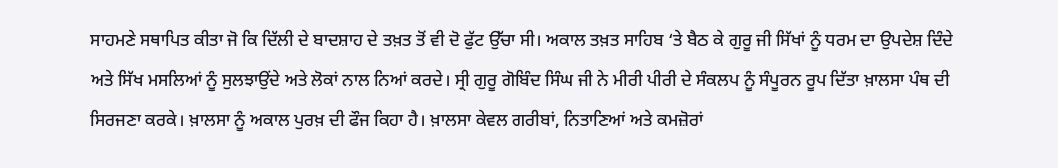ਸਾਹਮਣੇ ਸਥਾਪਿਤ ਕੀਤਾ ਜੋ ਕਿ ਦਿੱਲੀ ਦੇ ਬਾਦਸ਼ਾਹ ਦੇ ਤਖ਼ਤ ਤੋਂ ਵੀ ਦੋ ਫੁੱਟ ਉੱਚਾ ਸੀ। ਅਕਾਲ ਤਖ਼ਤ ਸਾਹਿਬ ‘ਤੇ ਬੈਠ ਕੇ ਗੁਰੂ ਜੀ ਸਿੱਖਾਂ ਨੂੰ ਧਰਮ ਦਾ ਉਪਦੇਸ਼ ਦਿੰਦੇ ਅਤੇ ਸਿੱਖ ਮਸਲਿਆਂ ਨੂੰ ਸੁਲਝਾਉਂਦੇ ਅਤੇ ਲੋਕਾਂ ਨਾਲ ਨਿਆਂ ਕਰਦੇ। ਸ੍ਰੀ ਗੁਰੂ ਗੋਬਿੰਦ ਸਿੰਘ ਜੀ ਨੇ ਮੀਰੀ ਪੀਰੀ ਦੇ ਸੰਕਲਪ ਨੂੰ ਸੰਪੂਰਨ ਰੂਪ ਦਿੱਤਾ ਖ਼ਾਲਸਾ ਪੰਥ ਦੀ ਸਿਰਜਣਾ ਕਰਕੇ। ਖ਼ਾਲਸਾ ਨੂੰ ਅਕਾਲ ਪੁਰਖ਼ ਦੀ ਫੌਜ ਕਿਹਾ ਹੈ। ਖ਼ਾਲਸਾ ਕੇਵਲ ਗਰੀਬਾਂ, ਨਿਤਾਣਿਆਂ ਅਤੇ ਕਮਜ਼ੋਰਾਂ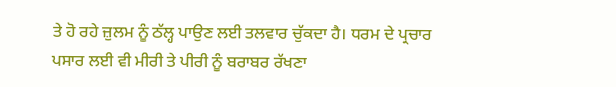ਤੇ ਹੋ ਰਹੇ ਜ਼ੁਲਮ ਨੂੰ ਠੱਲ੍ਹ ਪਾਉਣ ਲਈ ਤਲਵਾਰ ਚੁੱਕਦਾ ਹੈ। ਧਰਮ ਦੇ ਪ੍ਰਚਾਰ ਪਸਾਰ ਲਈ ਵੀ ਮੀਰੀ ਤੇ ਪੀਰੀ ਨੂੰ ਬਰਾਬਰ ਰੱਖਣਾ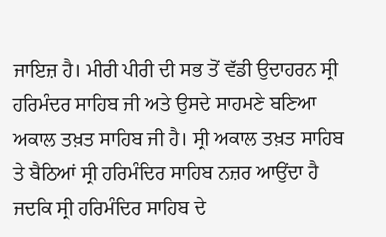ਜਾਇਜ਼ ਹੈ। ਮੀਰੀ ਪੀਰੀ ਦੀ ਸਭ ਤੋਂ ਵੱਡੀ ਉਦਾਹਰਨ ਸ੍ਰੀ ਹਰਿਮੰਦਰ ਸਾਹਿਬ ਜੀ ਅਤੇ ਉਸਦੇ ਸਾਹਮਣੇ ਬਣਿਆ ਅਕਾਲ ਤਖ਼ਤ ਸਾਹਿਬ ਜੀ ਹੈ। ਸ੍ਰੀ ਅਕਾਲ ਤਖ਼ਤ ਸਾਹਿਬ ਤੇ ਬੈਠਿਆਂ ਸ੍ਰੀ ਹਰਿਮੰਦਿਰ ਸਾਹਿਬ ਨਜ਼ਰ ਆਉਂਦਾ ਹੈ ਜਦਕਿ ਸ੍ਰੀ ਹਰਿਮੰਦਿਰ ਸਾਹਿਬ ਦੇ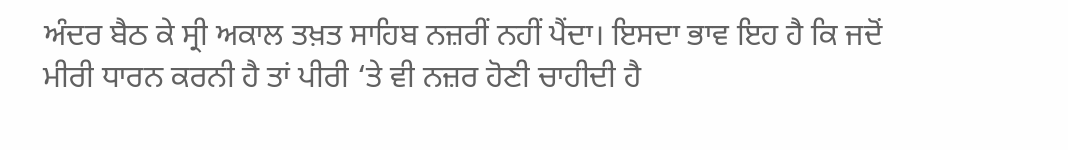ਅੰਦਰ ਬੈਠ ਕੇ ਸ੍ਰੀ ਅਕਾਲ ਤਖ਼ਤ ਸਾਹਿਬ ਨਜ਼ਰੀਂ ਨਹੀਂ ਪੈਂਦਾ। ਇਸਦਾ ਭਾਵ ਇਹ ਹੈ ਕਿ ਜਦੋਂ ਮੀਰੀ ਧਾਰਨ ਕਰਨੀ ਹੈ ਤਾਂ ਪੀਰੀ ‘ਤੇ ਵੀ ਨਜ਼ਰ ਹੋਣੀ ਚਾਹੀਦੀ ਹੈ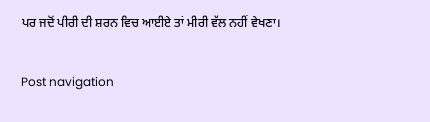ਪਰ ਜਦੋਂ ਪੀਰੀ ਦੀ ਸ਼ਰਨ ਵਿਚ ਆਈਏ ਤਾਂ ਮੀਰੀ ਵੱਲ ਨਹੀਂ ਵੇਖਣਾ।

Post navigation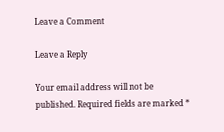Leave a Comment

Leave a Reply

Your email address will not be published. Required fields are marked *